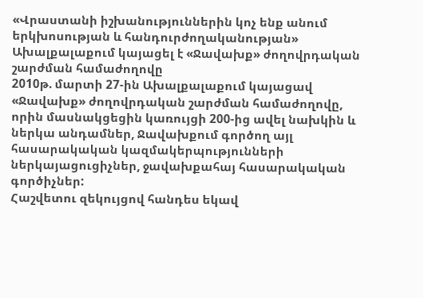«Վրաստանի իշխանություններին կոչ ենք անում երկխոսության և հանդուրժողականության»
Ախալքալաքում կայացել է «Ջավախք» ժողովրդական շարժման համաժողովը
2010թ. մարտի 27-ին Ախալքալաքում կայացավ «Ջավախք» ժողովրդական շարժման համաժողովը, որին մասնակցեցին կառույցի 200-ից ավել նախկին և ներկա անդամներ, Ջավախքում գործող այլ հասարակական կազմակերպությունների ներկայացուցիչներ, ջավախքահայ հասարակական գործիչներ:
Հաշվետու զեկույցով հանդես եկավ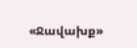«Ջավախք»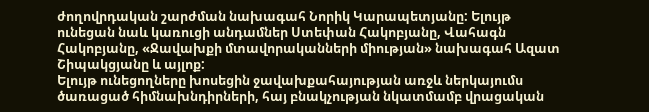ժողովրդական շարժման նախագահ Նորիկ Կարապետյանը: Ելույթ ունեցան նաև կառուցի անդամներ Ստեփան Հակոբյանը, Վահագն Հակոբյանը, «Ջավախքի մտավորականների միության» նախագահ Ազատ Շիպակցյանը և այլոք:
Ելույթ ունեցողները խոսեցին ջավախքահայության առջև ներկայումս ծառացած հիմնախնդիրների, հայ բնակչության նկատմամբ վրացական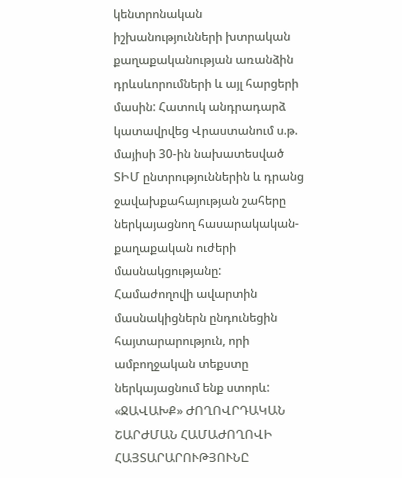կենտրոնական իշխանությունների խտրական քաղաքականության առանձին դրևսևորումների և այլ հարցերի մասին: Հատուկ անդրադարձ կատավրվեց Վրաստանում ս.թ. մայիսի 30-ին նախատեսված ՏԻՄ ընտրություններին և դրանց ջավախքահայության շահերը ներկայացնող հասարակական-քաղաքական ուժերի մասնակցությանը:
Համաժողովի ավարտին մասնակիցներն ընդունեցին հայտարարություն, որի ամբողջական տեքստը ներկայացնում ենք ստորև:
«ՋԱՎԱԽՔ» ԺՈՂՈՎՐԴԱԿԱՆ ՇԱՐԺՄԱՆ ՀԱՄԱԺՈՂՈՎԻ ՀԱՅՏԱՐԱՐՈՒԹՅՈՒՆԸ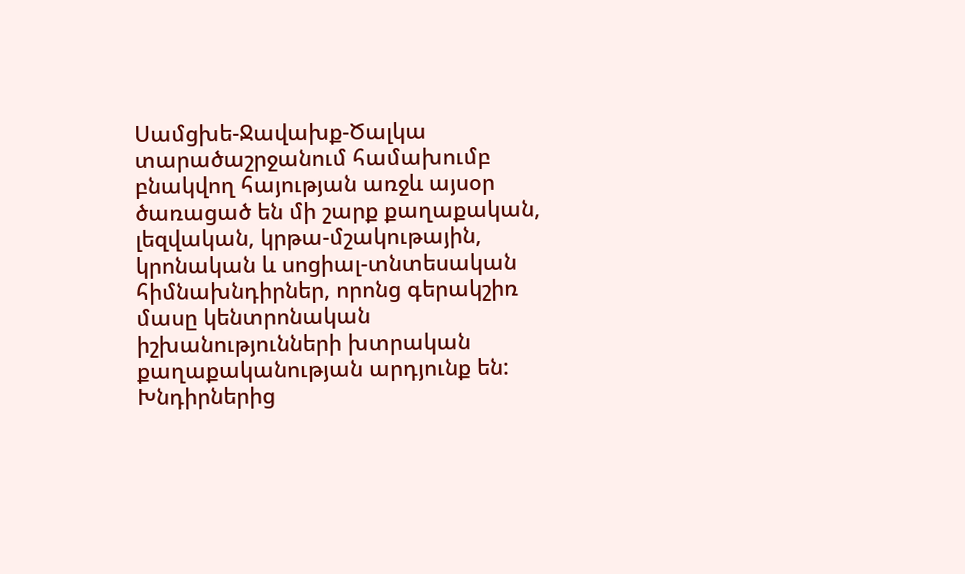Սամցխե-Ջավախք-Ծալկա տարածաշրջանում համախումբ բնակվող հայության առջև այսօր ծառացած են մի շարք քաղաքական, լեզվական, կրթա-մշակութային, կրոնական և սոցիալ-տնտեսական հիմնախնդիրներ, որոնց գերակշիռ մասը կենտրոնական իշխանությունների խտրական քաղաքականության արդյունք են:
Խնդիրներից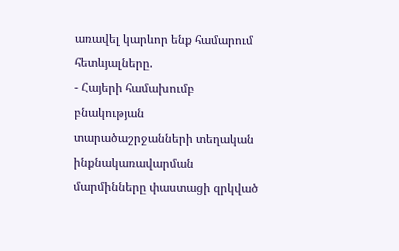առավել կարևոր ենք համարում հետևյալները.
- Հայերի համախումբ բնակության տարածաշրջանների տեղական ինքնակառավարման մարմինները փաստացի զրկված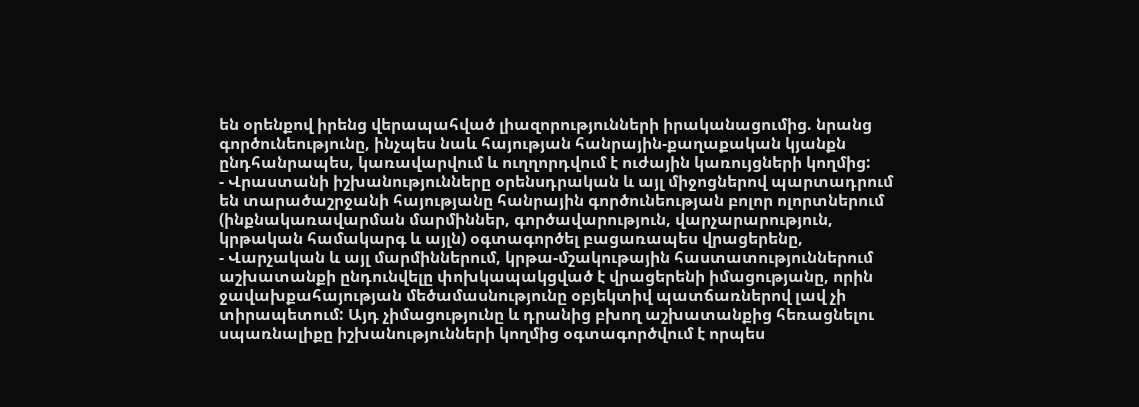են օրենքով իրենց վերապահված լիազորությունների իրականացումից. նրանց գործունեությունը, ինչպես նաև հայության հանրային-քաղաքական կյանքն ընդհանրապես, կառավարվում և ուղղորդվում է ուժային կառույցների կողմից:
- Վրաստանի իշխանությունները օրենսդրական և այլ միջոցներով պարտադրում են տարածաշրջանի հայությանը հանրային գործունեության բոլոր ոլորտներում (ինքնակառավարման մարմիններ, գործավարություն, վարչարարություն, կրթական համակարգ և այլն) օգտագործել բացառապես վրացերենը,
- Վարչական և այլ մարմիններում, կրթա-մշակութային հաստատություններում աշխատանքի ընդունվելը փոխկապակցված է վրացերենի իմացությանը, որին ջավախքահայության մեծամասնությունը օբյեկտիվ պատճառներով լավ չի տիրապետում: Այդ չիմացությունը և դրանից բխող աշխատանքից հեռացնելու սպառնալիքը իշխանությունների կողմից օգտագործվում է որպես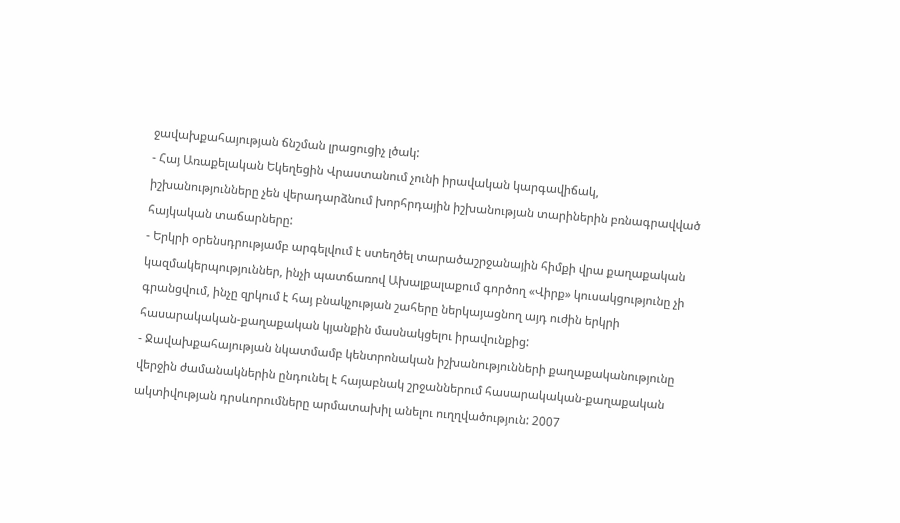ջավախքահայության ճնշման լրացուցիչ լծակ:
- Հայ Առաքելական Եկեղեցին Վրաստանում չունի իրավական կարգավիճակ, իշխանությունները չեն վերադարձնում խորհրդային իշխանության տարիներին բռնագրավված հայկական տաճարները:
- Երկրի օրենսդրությամբ արգելվում է ստեղծել տարածաշրջանային հիմքի վրա քաղաքական կազմակերպություններ, ինչի պատճառով Ախալքալաքում գործող «Վիրք» կուսակցությունը չի գրանցվում, ինչը զրկում է հայ բնակչության շահերը ներկայացնող այդ ուժին երկրի հասարակական-քաղաքական կյանքին մասնակցելու իրավունքից:
- Ջավախքահայության նկատմամբ կենտրոնական իշխանությունների քաղաքականությունը վերջին ժամանակներին ընդունել է հայաբնակ շրջաններում հասարակական-քաղաքական ակտիվության դրսևորումները արմատախիլ անելու ուղղվածություն: 2007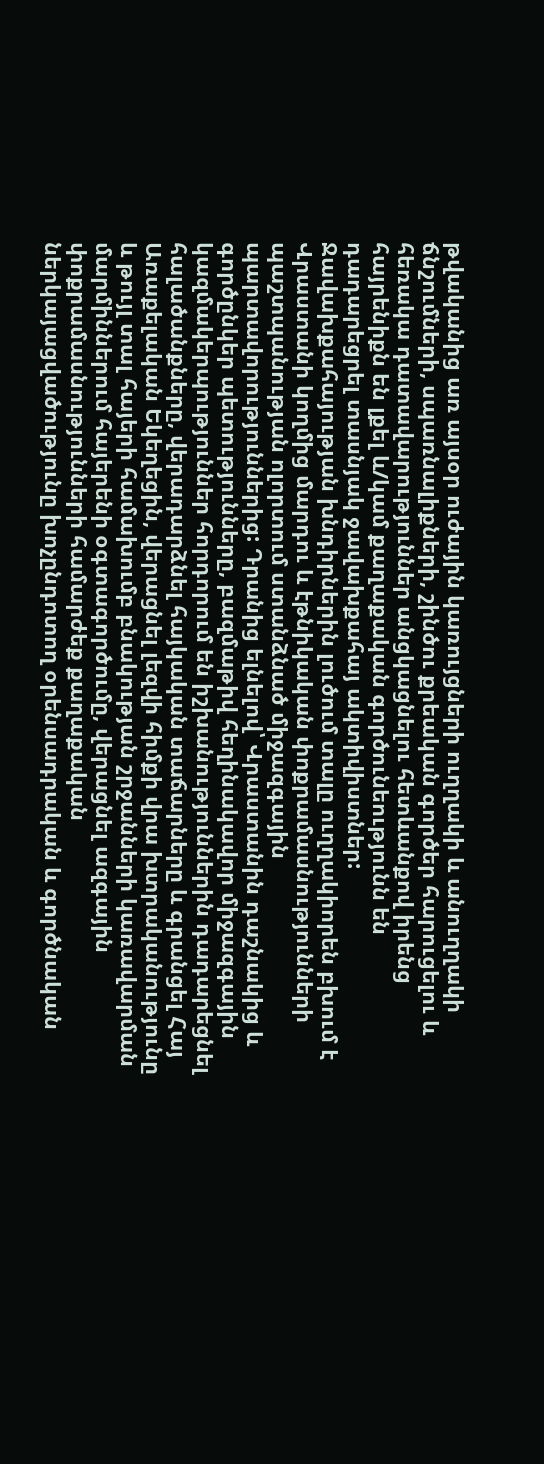թվականից առ այսօր ուժային կառույցների ուղղակի և անուղղակի ճնշումների, սպառնալիքների, շինծու քրեական գործեր հարուցելու և հեռակա դատավարություններ անցկացնելու հետևանքով իրենց հայրենիքն են լքել և/կամ քաղաքական գործունեությունն են դադարեցրել տասնյակ ջավախքահայ ակտիվիստներ:
Ջավախքահայության խնդիրներին լուծում տալը ուղղակիորեն բխում է Վրաստանի կողմից մարդու և էթնիկական փոքրամասնությունների պաշտպանության ոլորտում ստանձնած միջազգային պարտավորություններից: Դրանից ելնելով՝ Վրաստանին դաշնակից և գործընկեր պետությունները, բազմաթիվ հեղինակավոր միջազգային կազմակերպություններ հորդորում են իշխանություններին դադարեցնել հալածանքները, վերադարձնել հայկական տաճարները և գրանցել Հայ Առաքելական Եկեղեցին, վերացնել լեզվի հիմքի վրա խտրականությունը և թույլ տալ հայերի համախումբ բնակության շրջանների կառավարման մարմիններում հայերենի օգտագործումը, վերացնել ազգային փոքրամասնությունների համարժեք քաղաքական ներկայացվածությունը խոչընդոտող օրենսադրական և գործնական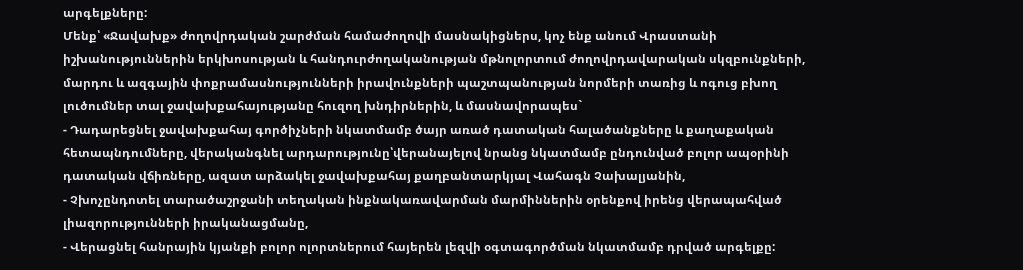արգելքները:
Մենք՝ «Ջավախք» ժողովրդական շարժման համաժողովի մասնակիցներս, կոչ ենք անում Վրաստանի իշխանություններին երկխոսության և հանդուրժողականության մթնոլորտում ժողովրդավարական սկզբունքների, մարդու և ազգային փոքրամասնությունների իրավունքների պաշտպանության նորմերի տառից և ոգուց բխող լուծումներ տալ ջավախքահայությանը հուզող խնդիրներին, և մասնավորապես`
- Դադարեցնել ջավախքահայ գործիչների նկատմամբ ծայր առած դատական հալածանքները և քաղաքական հետապնդումները, վերականգնել արդարությունը՝վերանայելով նրանց նկատմամբ ընդունված բոլոր ապօրինի դատական վճիռները, ազատ արձակել ջավախքահայ քաղբանտարկյալ Վահագն Չախալյանին,
- Չխոչընդոտել տարածաշրջանի տեղական ինքնակառավարման մարմիններին օրենքով իրենց վերապահված լիազորությունների իրականացմանը,
- Վերացնել հանրային կյանքի բոլոր ոլորտներում հայերեն լեզվի օգտագործման նկատմամբ դրված արգելքը: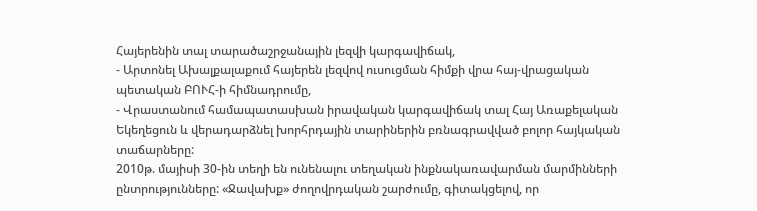Հայերենին տալ տարածաշրջանային լեզվի կարգավիճակ,
- Արտոնել Ախալքալաքում հայերեն լեզվով ուսուցման հիմքի վրա հայ-վրացական պետական ԲՈՒՀ-ի հիմնադրումը,
- Վրաստանում համապատասխան իրավական կարգավիճակ տալ Հայ Առաքելական Եկեղեցուն և վերադարձնել խորհրդային տարիներին բռնագրավված բոլոր հայկական տաճարները:
2010թ. մայիսի 30-ին տեղի են ունենալու տեղական ինքնակառավարման մարմինների ընտրությունները: «Ջավախք» ժողովրդական շարժումը, գիտակցելով, որ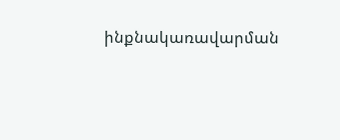ինքնակառավարման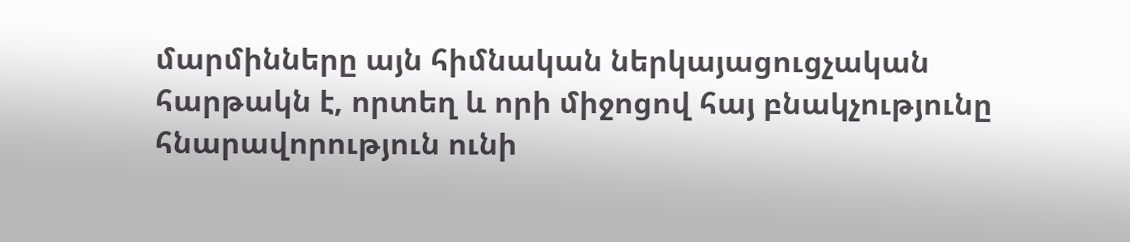մարմինները այն հիմնական ներկայացուցչական հարթակն է, որտեղ և որի միջոցով հայ բնակչությունը հնարավորություն ունի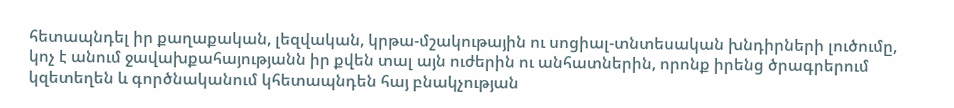հետապնդել իր քաղաքական, լեզվական, կրթա-մշակութային ու սոցիալ-տնտեսական խնդիրների լուծումը, կոչ է անում ջավախքահայությանն իր քվեն տալ այն ուժերին ու անհատներին, որոնք իրենց ծրագրերում կզետեղեն և գործնականում կհետապնդեն հայ բնակչության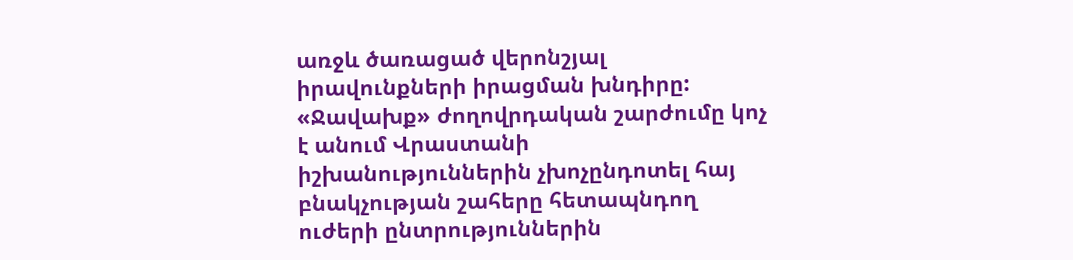առջև ծառացած վերոնշյալ իրավունքների իրացման խնդիրը:
«Ջավախք» ժողովրդական շարժումը կոչ է անում Վրաստանի իշխանություններին չխոչընդոտել հայ բնակչության շահերը հետապնդող ուժերի ընտրություններին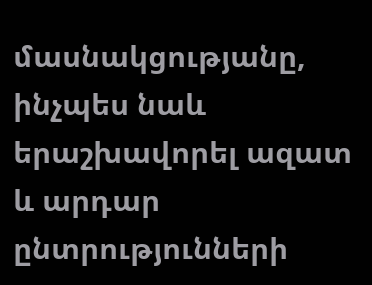մասնակցությանը, ինչպես նաև երաշխավորել ազատ և արդար ընտրությունների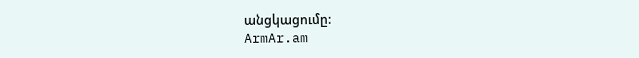անցկացումը:
ArmAr.am